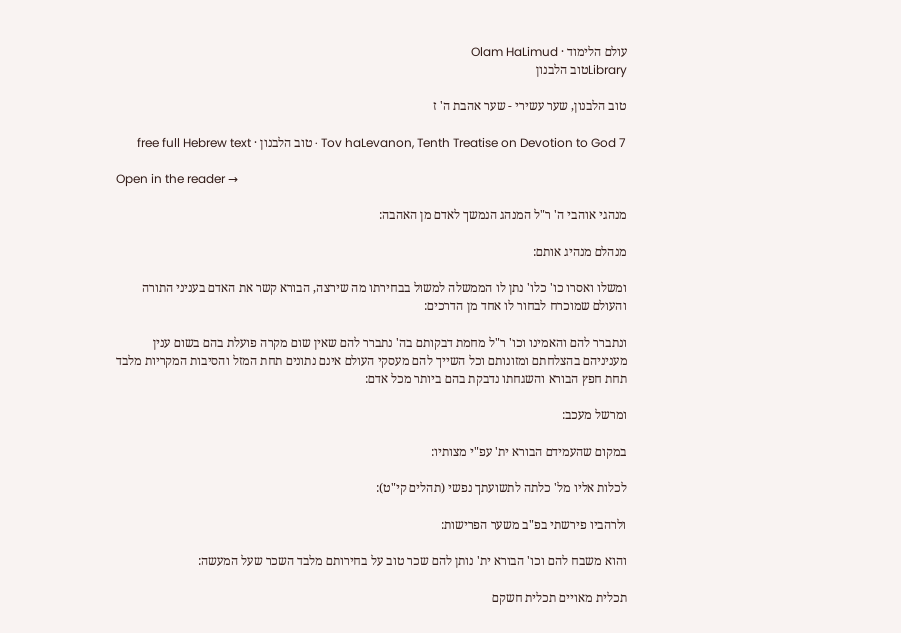עולם הלימוד · Olam HaLimud
Libraryטוב הלבנון

טוב הלבנון, שער עשירי - שער אהבת ה' ז

Tov haLevanon, Tenth Treatise on Devotion to God 7 · טוב הלבנון · free full Hebrew text

Open in the reader →

מנהגי אוהבי ה' ר"ל המנהג הנמשך לאדם מן האהבה:

מנהלם מנהיג אותם:

ומשלו ואסרו כו' כלו' נתן לו הממשלה למשול בבחירתו מה שירצה, הבורא קשר את האדם בעניני התורה והעולם שמוכרח לבחור לו אחד מן הדרכים:

ונתברר להם והאמינו וכו' ר"ל מחמת דבקותם בה' נתברר להם שאין שום מקרה פועלת בהם בשום ענין מעניניהם בהצלחתם ומזונותם וכל השייך להם מעסקי העולם אינם נתונים תחת המזל והסיבות המקריות מלבד תחת חפץ הבורא והשגחתו נדבקת בהם ביותר מכל אדם:

ומרשל מעכב:

במקום שהעמידם הבורא ית' עפ"י מצותיו:

לכלות אליו מל' כלתה לתשועתך נפשי (תהלים קי"ט):

ולרהביו פירשתי בפ"ב משער הפרישות:

והוא משבח להם וכו' הבורא ית' נותן להם שכר טוב על בחירותם מלבד השכר שעל המעשה:

תכלית מאויים תכלית חשקם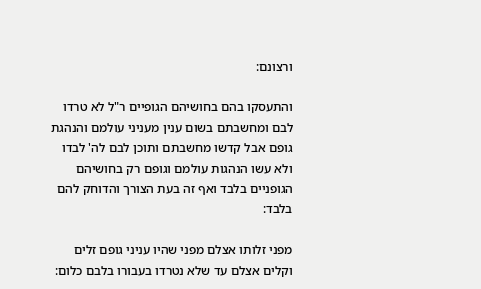ורצונם:

והתעסקו בהם בחושיהם הגופיים ר"ל לא טרדו לבם ומחשבתם בשום ענין מעניני עולמם והנהגת גופם אבל קדשו מחשבתם ותוכן לבם לה' לבדו ולא עשו הנהגות עולמם וגופם רק בחושיהם הגופניים בלבד ואף זה בעת הצורך והדוחק להם בלבד:

מפני זלותו אצלם מפני שהיו עניני גופם זלים וקלים אצלם עד שלא נטרדו בעבורו בלבם כלום: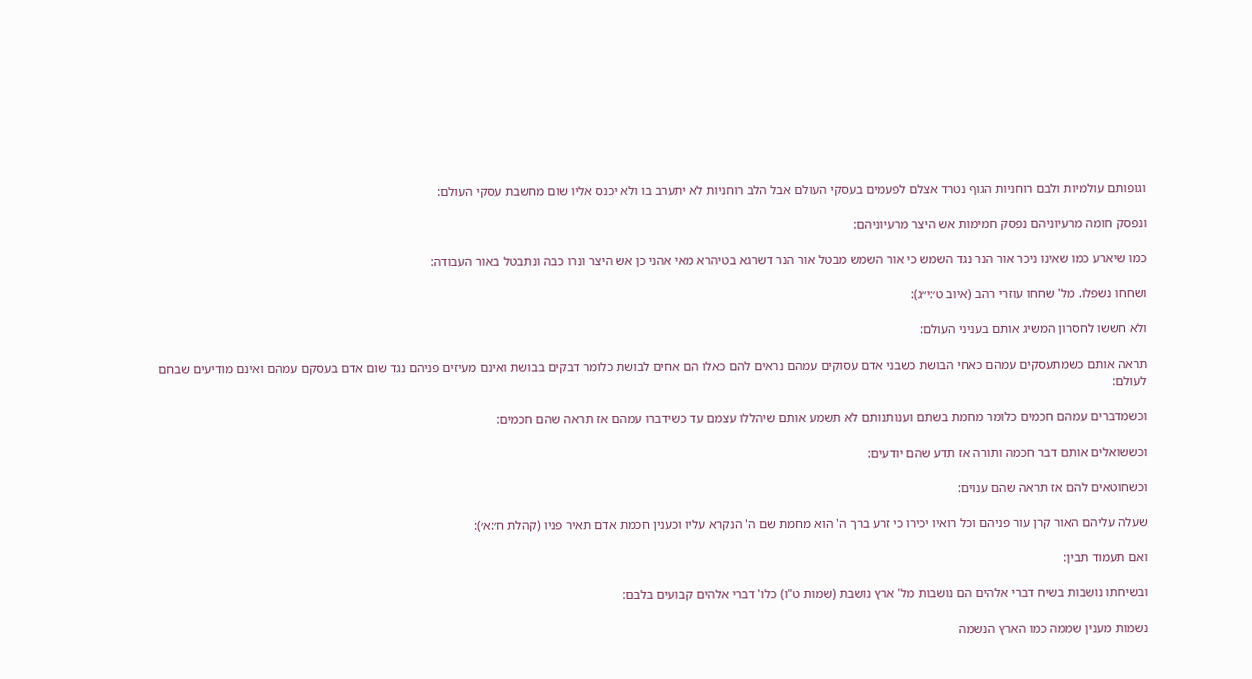וגופותם עולמיות ולבם רוחניות הגוף נטרד אצלם לפעמים בעסקי העולם אבל הלב רוחניות לא יתערב בו ולא יכנס אליו שום מחשבת עסקי העולם:

ונפסק חומה מרעיוניהם נפסק חמימות אש היצר מרעיוניהם:

כמו שיארע כמו שאינו ניכר אור הנר נגד השמש כי אור השמש מבטל אור הנר דשרגא בטיהרא מאי אהני כן אש היצר ונרו כבה ונתבטל באור העבודה:

ושחחו נשפלו. מל' שחחו עוזרי רהב (איוב ט׳:י״ג):

ולא חששו לחסרון המשיג אותם בעניני העולם:

תראה אותם כשמתעסקים עמהם כאחי הבושת כשבני אדם עסוקים עמהם נראים להם כאלו הם אחים לבושת כלומר דבקים בבושת ואינם מעיזים פניהם נגד שום אדם בעסקם עמהם ואינם מודיעים שבחם לעולם:

וכשמדברים עמהם חכמים כלומר מחמת בשתם וענותנותם לא תשמע אותם שיהללו עצמם עד כשידברו עמהם אז תראה שהם חכמים:

וכששואלים אותם דבר חכמה ותורה אז תדע שהם יודעים:

וכשחוטאים להם אז תראה שהם ענוים:

שעלה עליהם האור קרן עור פניהם וכל רואיו יכירו כי זרע ברך ה' הוא מחמת שם ה' הנקרא עליו וכענין חכמת אדם תאיר פניו (קהלת ח׳:א׳):

ואם תעמוד תבין:

ובשיחתו נושבות בשיח דברי אלהים הם נושבות מל' ארץ נושבת (שמות ט"ו) כלו' דברי אלהים קבועים בלבם:

נשמות מענין שממה כמו הארץ הנשמה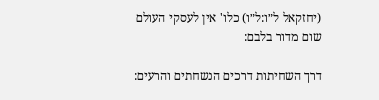(יחזקאל ל״ו:ל״ו) כלו' אין לעסקי העולם שום מדור בלבם:

דרך השחיתות דרכים הנשחתים והרעים: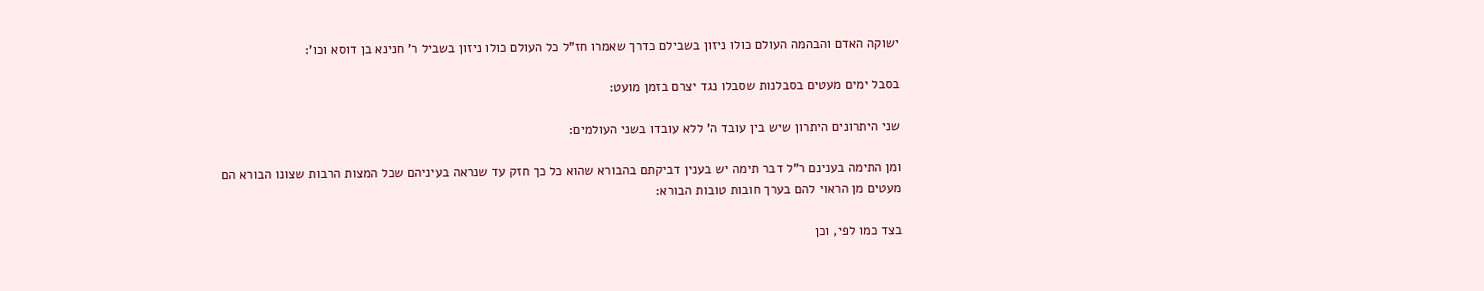ישוקה האדם והבהמה העולם כולו ניזון בשבילם כדרך שאמרו חז"ל כל העולם כולו ניזון בשביל ר' חנינא בן דוסא וכו':

בסבל ימים מעטים בסבלנות שסבלו נגד יצרם בזמן מועט:

שני היתרונים היתרון שיש בין עובד ה' ללא עובדו בשני העולמים:

ומן התימה בענינם ר"ל דבר תימה יש בענין דביקתם בהבורא שהוא כל כך חזק עד שנראה בעיניהם שכל המצות הרבות שצונו הבורא הם מעטים מן הראוי להם בערך חובות טובות הבורא:

בצד כמו לפי, וכן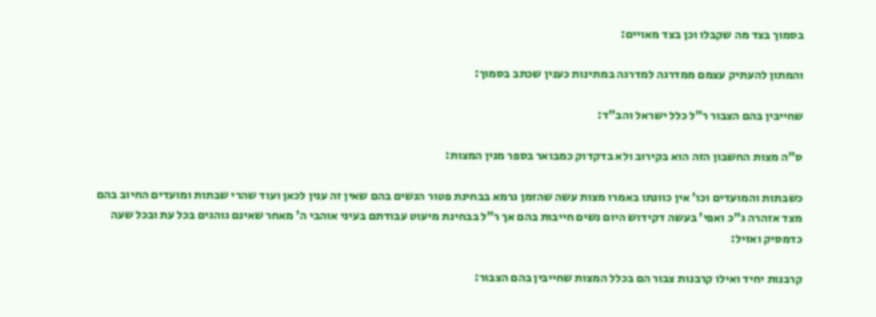בסמוך בצד מה שקבלו וכן בצד מאויים:

והמתון להעתיק עצמם ממדרגה למדרגה במתינות כענין שכתב בסמוך:

שחייבין בהם הצבור ר"ל כלל ישראל והב"ד:

ס"ה מצות החשבון הזה הוא בקירוב ולא בדקדוק כמבואר בספר מנין המצות:

כשבתות והמועדים וכו' אין כוונתו באמרו מצות עשה שהזמן גרמא בבחינת פטור הנשים בהם שאין זה ענין לכאן ועוד שהרי שבתות ומועדים החיוב בהם מצד אזהרה ג"כ ואפי' בעשה דקידוש היום נשים חייבות בהם אך ר"ל בבחינת מיעוט עבודתם בעיני אוהבי ה' מאחר שאינם גוהגים בכל עת ובכל שעה כדמסיק ואזיל:

קרבנות יחיד ואילו קרבנות צבור הם בכלל המצות שחייבין בהם הצבור: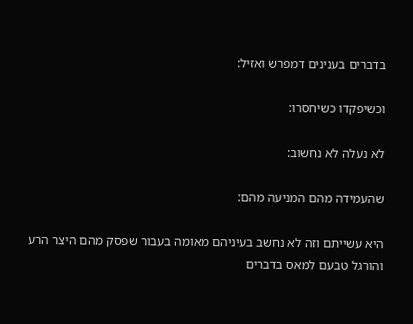בדברים בענינים דמפרש ואזיל:

וכשיפקדו כשיחסרו:

לא נעלה לא נחשוב:

שהעמידה מהם המניעה מהם:

היא עשייתם וזה לא נחשב בעיניהם מאומה בעבור שפסק מהם היצר הרע והורגל טבעם למאס בדברים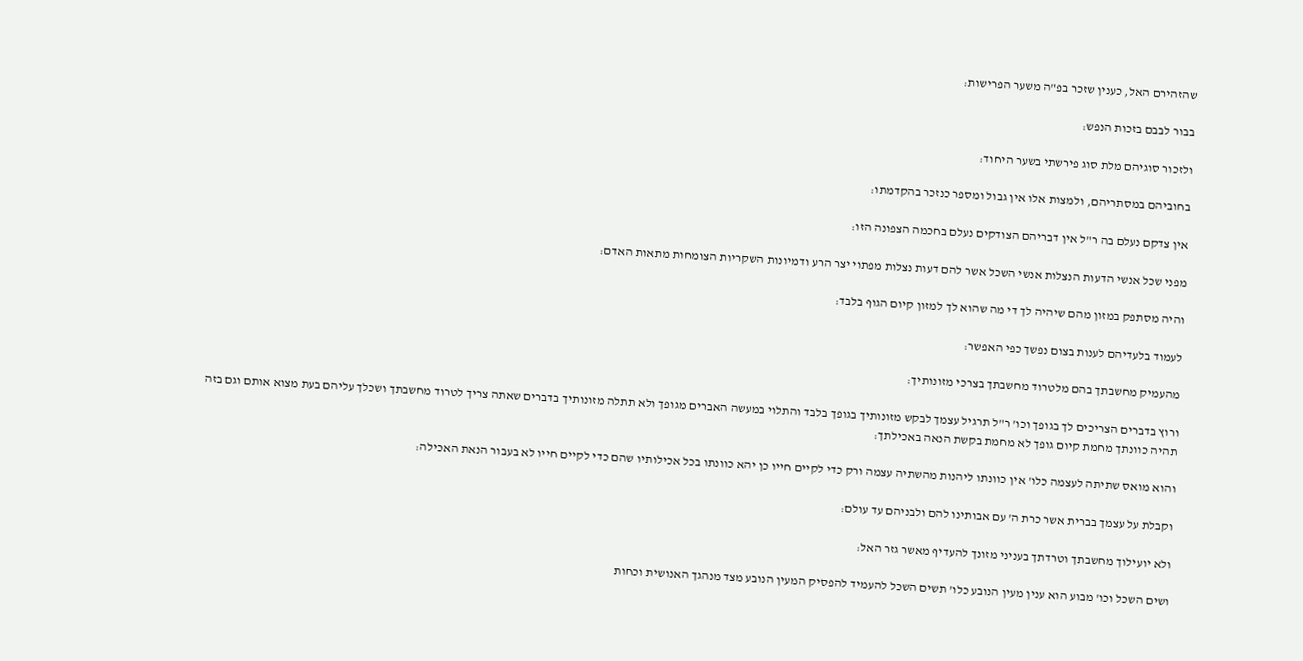שהזהירם האל, כענין שזכר בפ"ה משער הפרישות:

בבור לבבם בזכות הנפש:

ולזכור סוגיהם מלת סוג פירשתי בשער היחוד:

בחוביהם במסתריהם, ולמצות אלו אין גבול ומספר כנזכר בהקדמתו:

אין צדקם נעלם בה ר"ל אין דבריהם הצודקים נעלם בחכמה הצפונה הזו:

מפני שכל אנשי הדעות הנצלות אנשי השכל אשר להם דעות נצלות מפתוי יצר הרע ודמיונות השקריות הצומחות מתאות האדם:

והיה מסתפק במזון מהם שיהיה לך די מה שהוא לך למזון קיום הגוף בלבד:

לעמוד בלעדיהם לענות בצום נפשך כפי האפשר:

מהעמיק מחשבתך בהם מלטרוד מחשבתך בצרכי מזונותיך:

ורוץ בדברים הצריכים לך בגופך וכו' ר"ל תרגיל עצמך לבקש מזונותיך בגופך בלבד והתלוי במעשה האברים מגופך ולא תתלה מזונותיך בדברים שאתה צריך לטרוד מחשבתך ושכלך עליהם בעת מצוא אותם וגם בזה תהיה כוונתך מחמת קיום גופך לא מחמת בקשת הנאה באכילתך:

והוא מואס שתיתה לעצמה כלו' אין כוונתו ליהנות מהשתיה עצמה ורק כדי לקיים חייו כן יהא כוונתו בכל אכילותיו שהם כדי לקיים חייו לא בעבור הנאת האכילה:

וקבלת על עצמך בברית אשר כרת ה' עם אבותינו להם ולבניהם עד עולם:

ולא יועילוך מחשבתך וטרדתך בעניני מזונך להעדיף מאשר גזר האל:

ושים השכל וכו' מבוע הוא ענין מעין הנובע כלו' תשים השכל להעמיד להפסיק המעין הנובע מצד מנהגך האנושית וכחות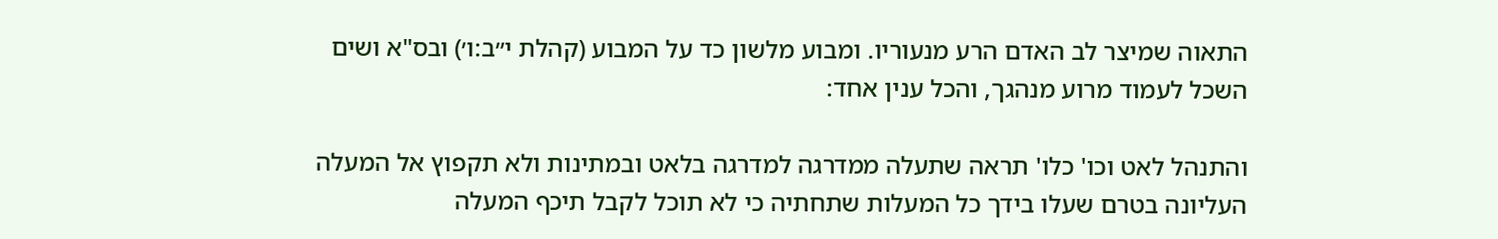התאוה שמיצר לב האדם הרע מנעוריו. ומבוע מלשון כד על המבוע (קהלת י״ב:ו׳) ובס"א ושים השכל לעמוד מרוע מנהגך, והכל ענין אחד:

והתנהל לאט וכו' כלו' תראה שתעלה ממדרגה למדרגה בלאט ובמתינות ולא תקפוץ אל המעלה העליונה בטרם שעלו בידך כל המעלות שתחתיה כי לא תוכל לקבל תיכף המעלה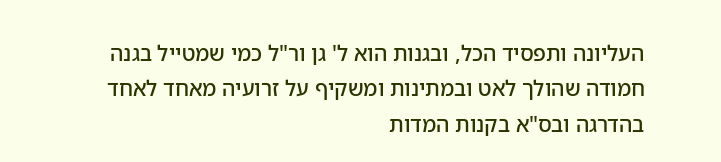העליונה ותפסיד הכל, ובגנות הוא ל' גן ור"ל כמי שמטייל בגנה חמודה שהולך לאט ובמתינות ומשקיף על זרועיה מאחד לאחד בהדרגה ובס"א בקנות המדות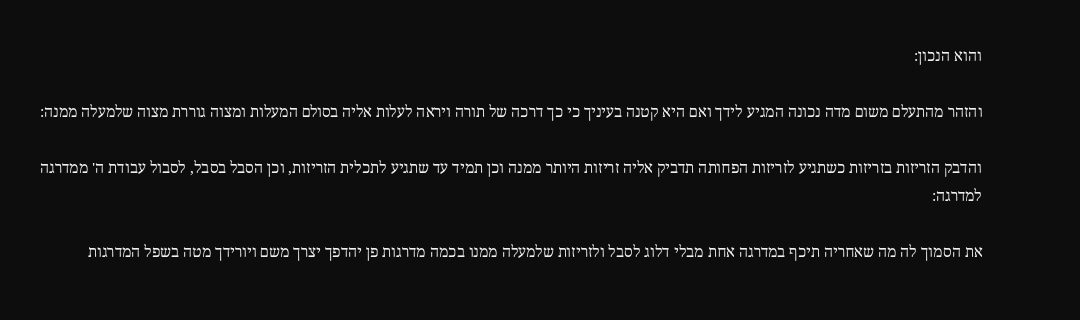והוא הנכון:

והזהר מהתעלם משום מדה נכונה המגיע לידך ואם היא קטנה בעיניך כי כך דרכה של תורה ויראה לעלות אליה בסולם המעלות ומצוה גוררת מצוה שלמעלה ממנה:

והדבק הזריזות בזריזות כשתגיע לזריזות הפחותה תדביק אליה זריזות היותר ממנה וכן תמיד עד שתגיע לתכלית הזריזות, וכן הסבל בסבל, לסבול עבודת ה' ממדרגה למדרגה:

את הסמוך לה מה שאחריה תיכף במדרגה אחת מבלי דלוג לסבל ולזריזות שלמעלה ממנו בכמה מדרגות פן יהדפך יצרך משם ויורידך מטה בשפל המדרגות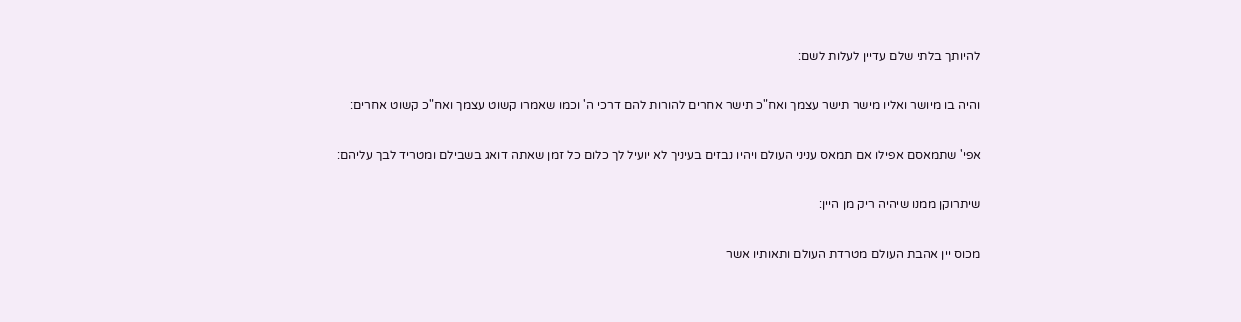להיותך בלתי שלם עדיין לעלות לשם:

והיה בו מיושר ואליו מישר תישר עצמך ואח"כ תישר אחרים להורות להם דרכי ה' וכמו שאמרו קשוט עצמך ואח"כ קשוט אחרים:

אפי' שתמאסם אפילו אם תמאס עניני העולם ויהיו נבזים בעיניך לא יועיל לך כלום כל זמן שאתה דואג בשבילם ומטריד לבך עליהם:

שיתרוקן ממנו שיהיה ריק מן היין:

מכוס יין אהבת העולם מטרדת העולם ותאותיו אשר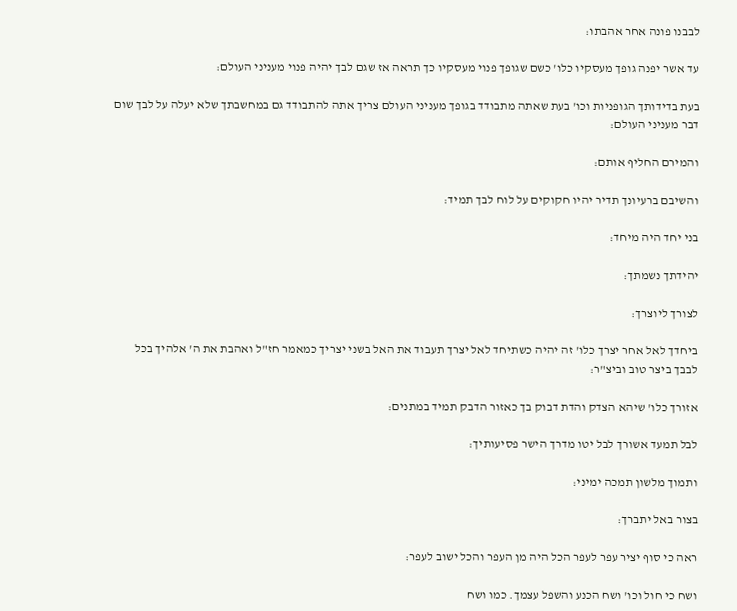לבבנו פונה אחר אהבתו:

עד אשר יפנה גופך מעסקיו כלו' כשם שגופך פנוי מעסקיו כך תראה אז שגם לבך יהיה פנוי מעניני העולם:

בעת בדידותך הגופניות וכו' בעת שאתה מתבודד בגופך מעניני העולם צריך אתה להתבודד גם במחשבתך שלא יעלה על לבך שום דבר מעניני העולם:

והמירם החליף אותם:

והשיבם ברעיונך תדיר יהיו חקוקים על לוח לבך תמיד:

בני יחד היה מיחד:

יהידתך נשמתך:

לצורך ליוצרך:

ביחדך לאל אחר יצרך כלו' זה יהיה כשתיחד לאל יצרך תעבוד את האל בשני יצריך כמאמר חז"ל ואהבת את ה' אלהיך בכל לבבך ביצר טוב וביצ"ר:

אזורך כלו' שיהא הצדק והדת דבוק בך כאזור הדבק תמיד במתנים:

לבל תמעד אשורך לבל יטו מדרך הישר פסיעותיך:

ותמוך מלשון תמכה ימיני:

בצור באל יתברך:

ראה כי סוף יציר עפר לעפר הכל היה מן העפר והכל ישוב לעפר:

ושח כי חול וכו' ושח הכנע והשפל עצמך. כמו ושח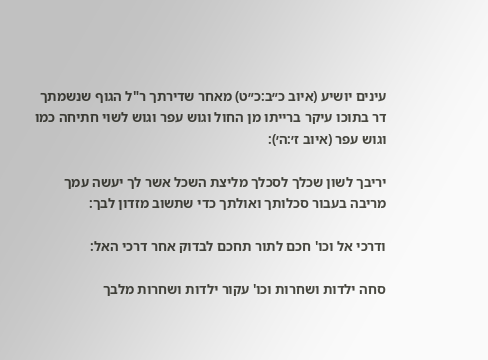עינים יושיע (איוב כ״ב:כ״ט) מאחר שדירתך ר"ל הגוף שנשמתך דר בתוכו עיקר ברייתו מן החול וגוש עפר וגוש לשוי חתיחה כמו וגוש עפר (איוב ז׳:ה׳):

יריבך לשון שכלך לסכלך מליצת השכל אשר לך יעשה עמך מריבה בעבור סכלותך ואולתך כדי שתשוב מזדון לבך:

ודרכי אל וכו' חכם לתור תחכם לבדוק אחר דרכי האל:

סחה ילדות ושחרות וכו' עקור ילדות ושחרות מלבך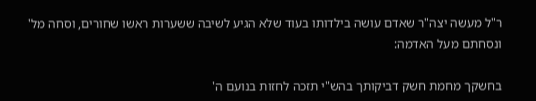ר"ל מעשה יצה"ר שאדם עושה בילדותו בעוד שלא הגיע לשיבה ששערות ראשו שחורים, וסחה מל' ונסחתם מעל האדמה:

בחשקך מחמת חשק דביקותך בהש"י תזכה לחזות בנועם ה'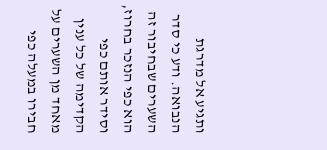ותגיע אל מדרגת הנבואה. ודע כי סדר השערים שבחיבור זה הוא כפי הנזכר בחרוז, וסידר אותם כפי הקדימה של כל ענין מאחד מן השערים על חבירו במעלה כפי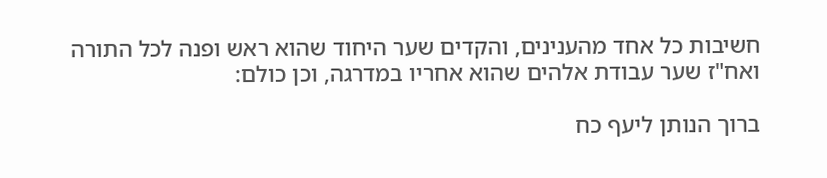חשיבות כל אחד מהענינים, והקדים שער היחוד שהוא ראש ופנה לכל התורה ואח"ז שער עבודת אלהים שהוא אחריו במדרגה, וכן כולם:

ברוך הנותן ליעף כח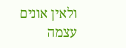ולאין אונים עצמה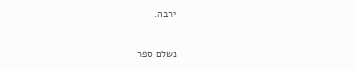ירבה.

נשלם ספר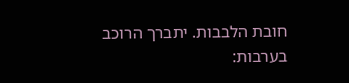חובת הלבבות. יתברך הרוכב בערבות: